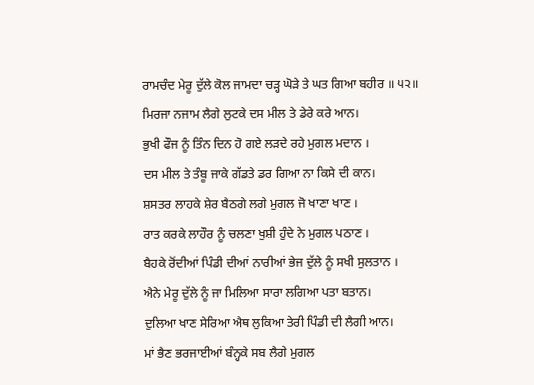ਰਾਮਚੰਦ ਮੇਰੂ ਦੁੱਲੇ ਕੋਲ ਜਾਮਦਾ ਚੜ੍ਹ ਘੋੜੇ ਤੇ ਘਤ ਗਿਆ ਬਹੀਰ ॥ ੫੨॥
ਮਿਰਜਾ ਨਜਾਮ ਲੈਗੇ ਲੁਟਕੇ ਦਸ ਮੀਲ ਤੇ ਡੇਰੇ ਕਰੇ ਆਨ।
ਭੁਖੀ ਫੌਜ ਨੂੰ ਤਿੰਨ ਦਿਨ ਹੋ ਗਏ ਲੜਦੇ ਰਹੇ ਮੁਗਲ ਮਦਾਨ ।
ਦਸ ਮੀਲ ਤੇ ਤੰਬੂ ਜਾਕੇ ਗੱਡਤੇ ਡਰ ਗਿਆ ਨਾ ਕਿਸੇ ਦੀ ਕਾਨ।
ਸ਼ਸਤਰ ਲਾਹਕੇ ਸ਼ੇਰ ਬੈਠਗੇ ਲਗੇ ਮੁਗਲ ਜੋ ਖਾਣਾ ਖਾਣ ।
ਰਾਤ ਕਰਕੇ ਲਾਹੌਰ ਨੂੰ ਚਲਣਾ ਖੁਸ਼ੀ ਹੁੰਦੇ ਨੇ ਮੁਗਲ ਪਠਾਣ ।
ਬੈਹਕੇ ਰੋਂਦੀਆਂ ਪਿੰਡੀ ਦੀਆਂ ਨਾਰੀਆਂ ਭੇਜ ਦੁੱਲੇ ਨੂੰ ਸਖੀ ਸੁਲਤਾਨ ।
ਐਨੇ ਮੇਰੂ ਦੁੱਲੇ ਨੂੰ ਜਾ ਮਿਲਿਆ ਸਾਰਾ ਲਗਿਆ ਪਤਾ ਬਤਾਨ।
ਦੁਲਿਆ ਖਾਣ ਸੇਰਿਆ ਐਥ ਲੁਕਿਆ ਤੇਰੀ ਪਿੰਡੀ ਦੀ ਲੈਗੀ ਆਨ।
ਮਾਂ ਭੈਣ ਭਰਜਾਈਆਂ ਬੰਨ੍ਹਕੇ ਸਬ ਲੈਗੇ ਮੁਗਲ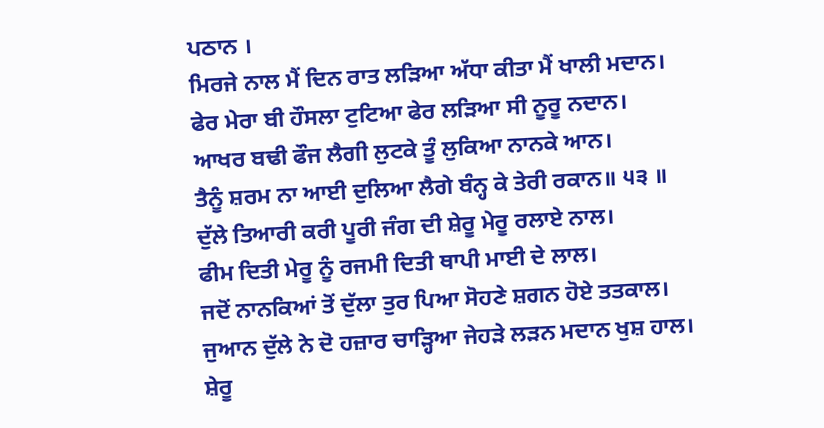ਪਠਾਨ ।
ਮਿਰਜੇ ਨਾਲ ਮੈਂ ਦਿਨ ਰਾਤ ਲੜਿਆ ਅੱਧਾ ਕੀਤਾ ਮੈਂ ਖਾਲੀ ਮਦਾਨ।
ਫੇਰ ਮੇਰਾ ਬੀ ਹੌਸਲਾ ਟੁਟਿਆ ਫੇਰ ਲੜਿਆ ਸੀ ਨੂਰੂ ਨਦਾਨ।
ਆਖਰ ਬਢੀ ਫੌਜ ਲੈਗੀ ਲੁਟਕੇ ਤੂੰ ਲੁਕਿਆ ਨਾਨਕੇ ਆਨ।
ਤੈਨੂੰ ਸ਼ਰਮ ਨਾ ਆਈ ਦੁਲਿਆ ਲੈਗੇ ਬੰਨ੍ਹ ਕੇ ਤੇਰੀ ਰਕਾਨ॥ ੫੩ ॥
ਦੁੱਲੇ ਤਿਆਰੀ ਕਰੀ ਪੂਰੀ ਜੰਗ ਦੀ ਸ਼ੇਰੂ ਮੇਰੂ ਰਲਾਏ ਨਾਲ।
ਫੀਮ ਦਿਤੀ ਮੇਰੂ ਨੂੰ ਰਜਮੀ ਦਿਤੀ ਥਾਪੀ ਮਾਈ ਦੇ ਲਾਲ।
ਜਦੋਂ ਨਾਨਕਿਆਂ ਤੋਂ ਦੁੱਲਾ ਤੁਰ ਪਿਆ ਸੋਹਣੇ ਸ਼ਗਨ ਹੋਏ ਤਤਕਾਲ।
ਜੁਆਨ ਦੁੱਲੇ ਨੇ ਦੋ ਹਜ਼ਾਰ ਚਾੜ੍ਹਿਆ ਜੇਹੜੇ ਲੜਨ ਮਦਾਨ ਖੁਸ਼ ਹਾਲ।
ਸ਼ੇਰੂ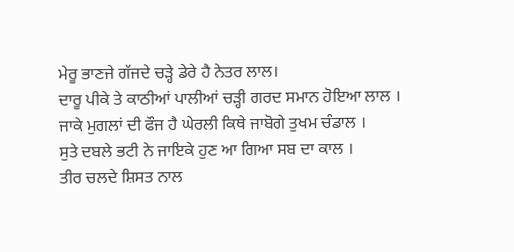ਮੇਰੂ ਭਾਣਜੇ ਗੱਜਦੇ ਚੜ੍ਹੇ ਡੇਰੇ ਹੈ ਨੇਤਰ ਲਾਲ।
ਦਾਰੂ ਪੀਕੇ ਤੇ ਕਾਠੀਆਂ ਪਾਲੀਆਂ ਚੜ੍ਹੀ ਗਰਦ ਸਮਾਨ ਹੋਇਆ ਲਾਲ ।
ਜਾਕੇ ਮੁਗਲਾਂ ਦੀ ਫੌਜ ਹੈ ਘੇਰਲੀ ਕਿਥੇ ਜਾਬੋਗੇ ਤੁਖਮ ਚੰਡਾਲ ।
ਸੁਤੇ ਦਬਲੇ ਭਟੀ ਨੇ ਜਾਇਕੇ ਹੁਣ ਆ ਗਿਆ ਸਬ ਦਾ ਕਾਲ ।
ਤੀਰ ਚਲਦੇ ਸ਼ਿਸਤ ਨਾਲ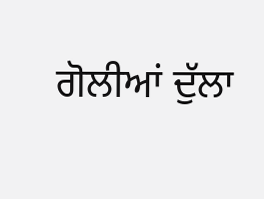ਗੋਲੀਆਂ ਦੁੱਲਾ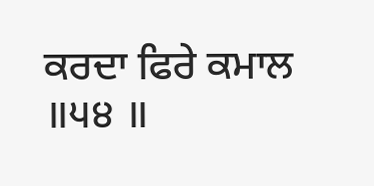ਕਰਦਾ ਫਿਰੇ ਕਮਾਲ ॥੫੪ ॥